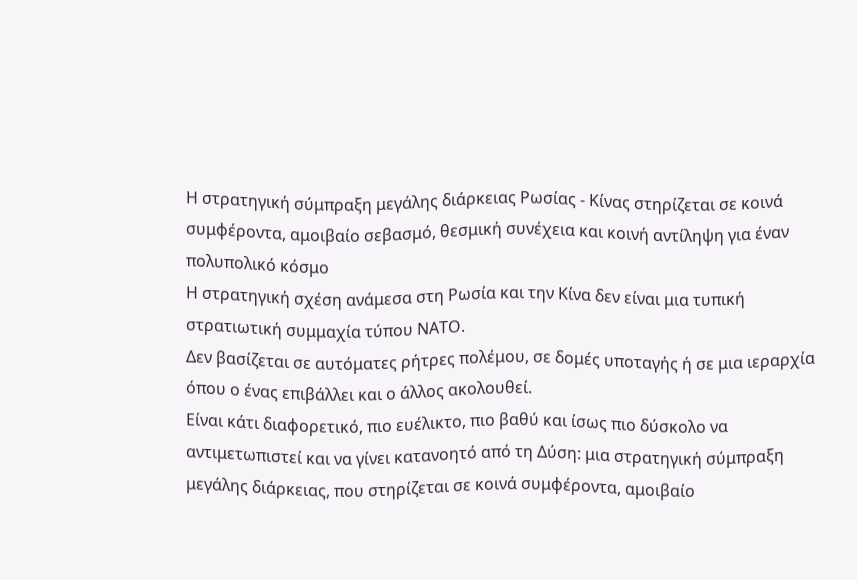Η στρατηγική σύμπραξη μεγάλης διάρκειας Ρωσίας - Κίνας στηρίζεται σε κοινά συμφέροντα, αμοιβαίο σεβασμό, θεσμική συνέχεια και κοινή αντίληψη για έναν πολυπολικό κόσμο
Η στρατηγική σχέση ανάμεσα στη Ρωσία και την Κίνα δεν είναι μια τυπική στρατιωτική συμμαχία τύπου ΝΑΤΟ.
Δεν βασίζεται σε αυτόματες ρήτρες πολέμου, σε δομές υποταγής ή σε μια ιεραρχία όπου ο ένας επιβάλλει και ο άλλος ακολουθεί.
Είναι κάτι διαφορετικό, πιο ευέλικτο, πιο βαθύ και ίσως πιο δύσκολο να αντιμετωπιστεί και να γίνει κατανοητό από τη Δύση: μια στρατηγική σύμπραξη μεγάλης διάρκειας, που στηρίζεται σε κοινά συμφέροντα, αμοιβαίο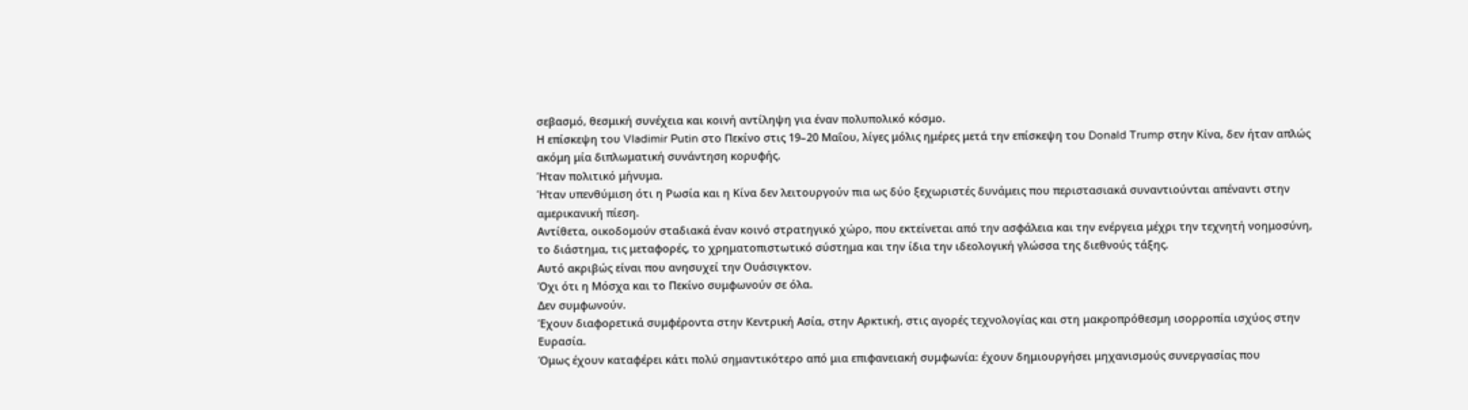σεβασμό, θεσμική συνέχεια και κοινή αντίληψη για έναν πολυπολικό κόσμο.
Η επίσκεψη του Vladimir Putin στο Πεκίνο στις 19–20 Μαΐου, λίγες μόλις ημέρες μετά την επίσκεψη του Donald Trump στην Κίνα, δεν ήταν απλώς ακόμη μία διπλωματική συνάντηση κορυφής.
Ήταν πολιτικό μήνυμα.
Ήταν υπενθύμιση ότι η Ρωσία και η Κίνα δεν λειτουργούν πια ως δύο ξεχωριστές δυνάμεις που περιστασιακά συναντιούνται απέναντι στην αμερικανική πίεση.
Αντίθετα, οικοδομούν σταδιακά έναν κοινό στρατηγικό χώρο, που εκτείνεται από την ασφάλεια και την ενέργεια μέχρι την τεχνητή νοημοσύνη, το διάστημα, τις μεταφορές, το χρηματοπιστωτικό σύστημα και την ίδια την ιδεολογική γλώσσα της διεθνούς τάξης.
Αυτό ακριβώς είναι που ανησυχεί την Ουάσιγκτον.
Όχι ότι η Μόσχα και το Πεκίνο συμφωνούν σε όλα.
Δεν συμφωνούν.
Έχουν διαφορετικά συμφέροντα στην Κεντρική Ασία, στην Αρκτική, στις αγορές τεχνολογίας και στη μακροπρόθεσμη ισορροπία ισχύος στην Ευρασία.
Όμως έχουν καταφέρει κάτι πολύ σημαντικότερο από μια επιφανειακή συμφωνία: έχουν δημιουργήσει μηχανισμούς συνεργασίας που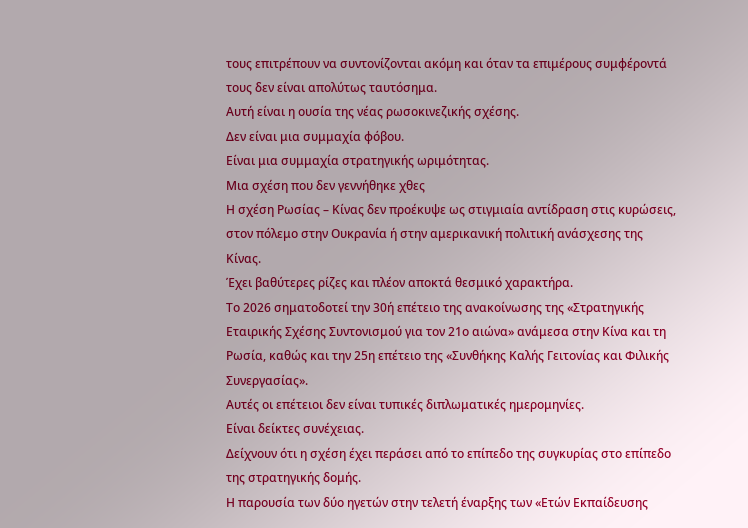τους επιτρέπουν να συντονίζονται ακόμη και όταν τα επιμέρους συμφέροντά τους δεν είναι απολύτως ταυτόσημα.
Αυτή είναι η ουσία της νέας ρωσοκινεζικής σχέσης.
Δεν είναι μια συμμαχία φόβου.
Είναι μια συμμαχία στρατηγικής ωριμότητας.
Μια σχέση που δεν γεννήθηκε χθες
Η σχέση Ρωσίας – Κίνας δεν προέκυψε ως στιγμιαία αντίδραση στις κυρώσεις, στον πόλεμο στην Ουκρανία ή στην αμερικανική πολιτική ανάσχεσης της Κίνας.
Έχει βαθύτερες ρίζες και πλέον αποκτά θεσμικό χαρακτήρα.
Το 2026 σηματοδοτεί την 30ή επέτειο της ανακοίνωσης της «Στρατηγικής Εταιρικής Σχέσης Συντονισμού για τον 21ο αιώνα» ανάμεσα στην Κίνα και τη Ρωσία, καθώς και την 25η επέτειο της «Συνθήκης Καλής Γειτονίας και Φιλικής Συνεργασίας».
Αυτές οι επέτειοι δεν είναι τυπικές διπλωματικές ημερομηνίες.
Είναι δείκτες συνέχειας.
Δείχνουν ότι η σχέση έχει περάσει από το επίπεδο της συγκυρίας στο επίπεδο της στρατηγικής δομής.
Η παρουσία των δύο ηγετών στην τελετή έναρξης των «Ετών Εκπαίδευσης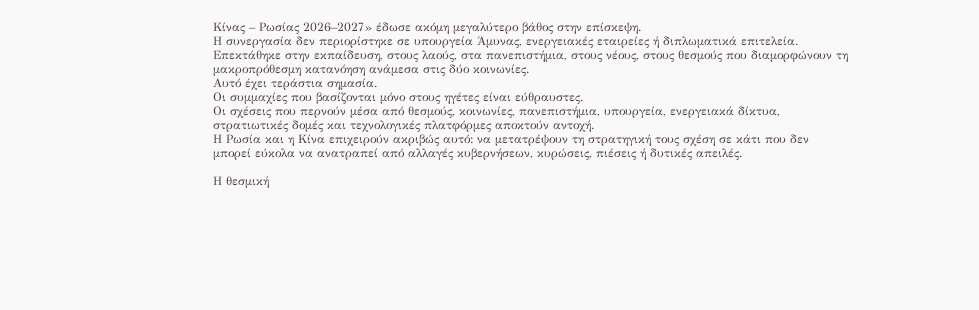Κίνας – Ρωσίας 2026–2027» έδωσε ακόμη μεγαλύτερο βάθος στην επίσκεψη.
Η συνεργασία δεν περιορίστηκε σε υπουργεία Άμυνας, ενεργειακές εταιρείες ή διπλωματικά επιτελεία.
Επεκτάθηκε στην εκπαίδευση, στους λαούς, στα πανεπιστήμια, στους νέους, στους θεσμούς που διαμορφώνουν τη μακροπρόθεσμη κατανόηση ανάμεσα στις δύο κοινωνίες.
Αυτό έχει τεράστια σημασία.
Οι συμμαχίες που βασίζονται μόνο στους ηγέτες είναι εύθραυστες.
Οι σχέσεις που περνούν μέσα από θεσμούς, κοινωνίες, πανεπιστήμια, υπουργεία, ενεργειακά δίκτυα, στρατιωτικές δομές και τεχνολογικές πλατφόρμες αποκτούν αντοχή.
Η Ρωσία και η Κίνα επιχειρούν ακριβώς αυτό: να μετατρέψουν τη στρατηγική τους σχέση σε κάτι που δεν μπορεί εύκολα να ανατραπεί από αλλαγές κυβερνήσεων, κυρώσεις, πιέσεις ή δυτικές απειλές.

Η θεσμική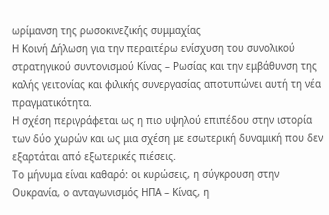ωρίμανση της ρωσοκινεζικής συμμαχίας
Η Κοινή Δήλωση για την περαιτέρω ενίσχυση του συνολικού στρατηγικού συντονισμού Κίνας – Ρωσίας και την εμβάθυνση της καλής γειτονίας και φιλικής συνεργασίας αποτυπώνει αυτή τη νέα πραγματικότητα.
Η σχέση περιγράφεται ως η πιο υψηλού επιπέδου στην ιστορία των δύο χωρών και ως μια σχέση με εσωτερική δυναμική που δεν εξαρτάται από εξωτερικές πιέσεις.
Το μήνυμα είναι καθαρό: οι κυρώσεις, η σύγκρουση στην Ουκρανία, ο ανταγωνισμός ΗΠΑ – Κίνας, η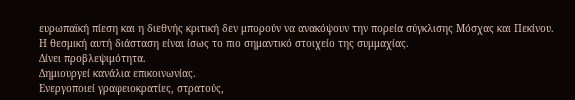ευρωπαϊκή πίεση και η διεθνής κριτική δεν μπορούν να ανακόψουν την πορεία σύγκλισης Μόσχας και Πεκίνου.
Η θεσμική αυτή διάσταση είναι ίσως το πιο σημαντικό στοιχείο της συμμαχίας.
Δίνει προβλεψιμότητα.
Δημιουργεί κανάλια επικοινωνίας.
Ενεργοποιεί γραφειοκρατίες, στρατούς,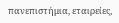πανεπιστήμια, εταιρείες,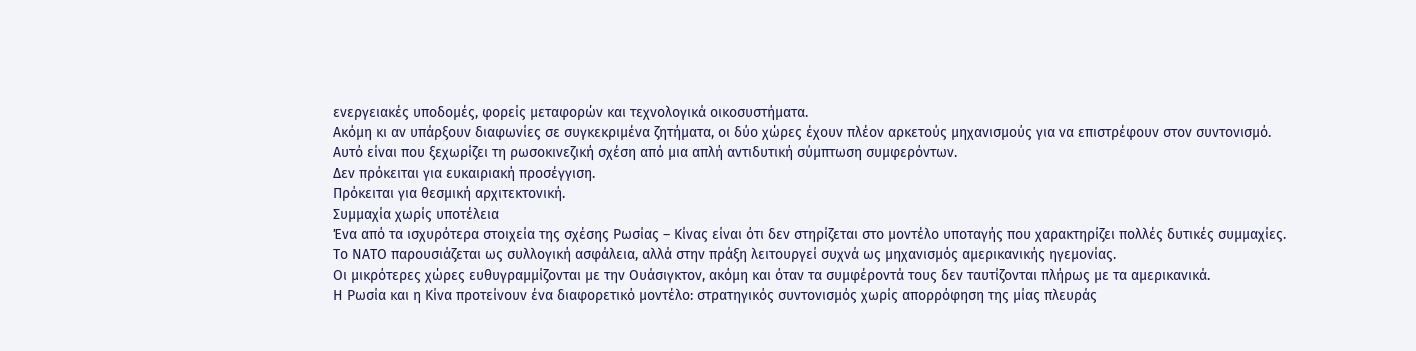ενεργειακές υποδομές, φορείς μεταφορών και τεχνολογικά οικοσυστήματα.
Ακόμη κι αν υπάρξουν διαφωνίες σε συγκεκριμένα ζητήματα, οι δύο χώρες έχουν πλέον αρκετούς μηχανισμούς για να επιστρέφουν στον συντονισμό.
Αυτό είναι που ξεχωρίζει τη ρωσοκινεζική σχέση από μια απλή αντιδυτική σύμπτωση συμφερόντων.
Δεν πρόκειται για ευκαιριακή προσέγγιση.
Πρόκειται για θεσμική αρχιτεκτονική.
Συμμαχία χωρίς υποτέλεια
Ένα από τα ισχυρότερα στοιχεία της σχέσης Ρωσίας – Κίνας είναι ότι δεν στηρίζεται στο μοντέλο υποταγής που χαρακτηρίζει πολλές δυτικές συμμαχίες.
Το ΝΑΤΟ παρουσιάζεται ως συλλογική ασφάλεια, αλλά στην πράξη λειτουργεί συχνά ως μηχανισμός αμερικανικής ηγεμονίας.
Οι μικρότερες χώρες ευθυγραμμίζονται με την Ουάσιγκτον, ακόμη και όταν τα συμφέροντά τους δεν ταυτίζονται πλήρως με τα αμερικανικά.
Η Ρωσία και η Κίνα προτείνουν ένα διαφορετικό μοντέλο: στρατηγικός συντονισμός χωρίς απορρόφηση της μίας πλευράς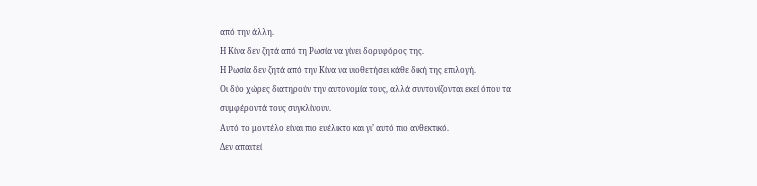από την άλλη.
Η Κίνα δεν ζητά από τη Ρωσία να γίνει δορυφόρος της.
Η Ρωσία δεν ζητά από την Κίνα να υιοθετήσει κάθε δική της επιλογή.
Οι δύο χώρες διατηρούν την αυτονομία τους, αλλά συντονίζονται εκεί όπου τα συμφέροντά τους συγκλίνουν.
Αυτό το μοντέλο είναι πιο ευέλικτο και γι’ αυτό πιο ανθεκτικό.
Δεν απαιτεί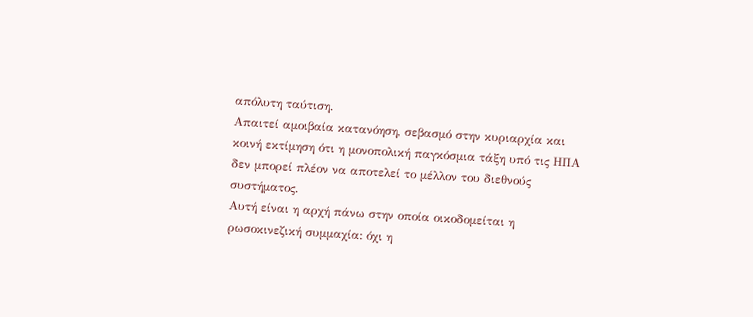απόλυτη ταύτιση.
Απαιτεί αμοιβαία κατανόηση, σεβασμό στην κυριαρχία και κοινή εκτίμηση ότι η μονοπολική παγκόσμια τάξη υπό τις ΗΠΑ δεν μπορεί πλέον να αποτελεί το μέλλον του διεθνούς συστήματος.
Αυτή είναι η αρχή πάνω στην οποία οικοδομείται η ρωσοκινεζική συμμαχία: όχι η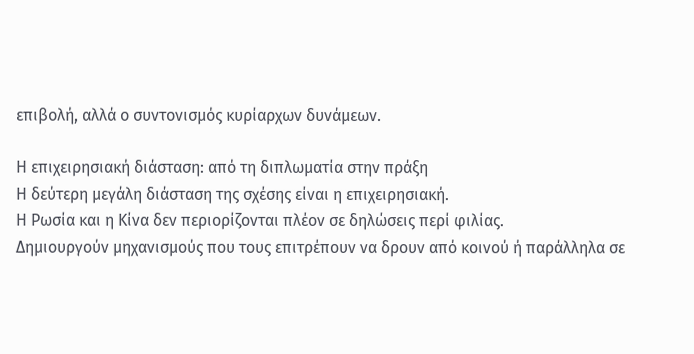επιβολή, αλλά ο συντονισμός κυρίαρχων δυνάμεων.

Η επιχειρησιακή διάσταση: από τη διπλωματία στην πράξη
Η δεύτερη μεγάλη διάσταση της σχέσης είναι η επιχειρησιακή.
Η Ρωσία και η Κίνα δεν περιορίζονται πλέον σε δηλώσεις περί φιλίας.
Δημιουργούν μηχανισμούς που τους επιτρέπουν να δρουν από κοινού ή παράλληλα σε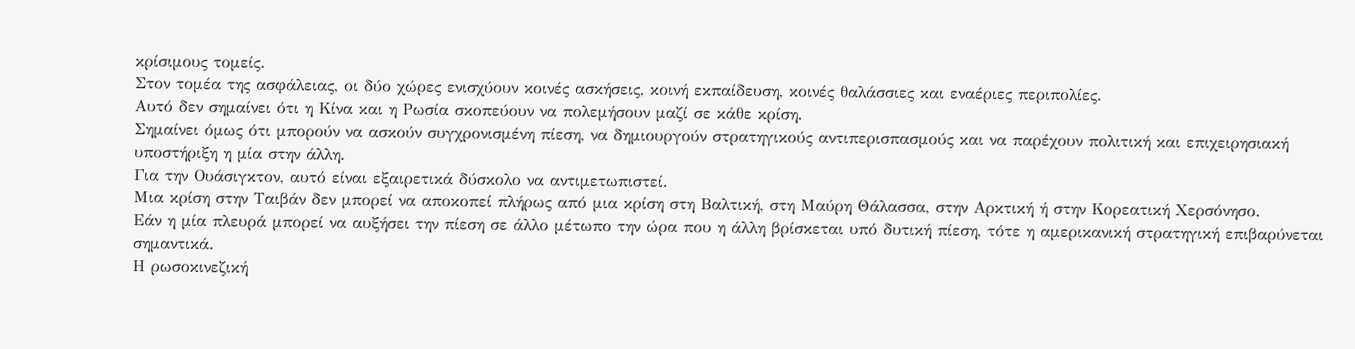κρίσιμους τομείς.
Στον τομέα της ασφάλειας, οι δύο χώρες ενισχύουν κοινές ασκήσεις, κοινή εκπαίδευση, κοινές θαλάσσιες και εναέριες περιπολίες.
Αυτό δεν σημαίνει ότι η Κίνα και η Ρωσία σκοπεύουν να πολεμήσουν μαζί σε κάθε κρίση.
Σημαίνει όμως ότι μπορούν να ασκούν συγχρονισμένη πίεση, να δημιουργούν στρατηγικούς αντιπερισπασμούς και να παρέχουν πολιτική και επιχειρησιακή υποστήριξη η μία στην άλλη.
Για την Ουάσιγκτον, αυτό είναι εξαιρετικά δύσκολο να αντιμετωπιστεί.
Μια κρίση στην Ταιβάν δεν μπορεί να αποκοπεί πλήρως από μια κρίση στη Βαλτική, στη Μαύρη Θάλασσα, στην Αρκτική ή στην Κορεατική Χερσόνησο.
Εάν η μία πλευρά μπορεί να αυξήσει την πίεση σε άλλο μέτωπο την ώρα που η άλλη βρίσκεται υπό δυτική πίεση, τότε η αμερικανική στρατηγική επιβαρύνεται σημαντικά.
Η ρωσοκινεζική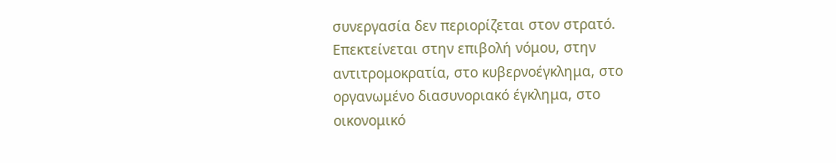συνεργασία δεν περιορίζεται στον στρατό.
Επεκτείνεται στην επιβολή νόμου, στην αντιτρομοκρατία, στο κυβερνοέγκλημα, στο οργανωμένο διασυνοριακό έγκλημα, στο οικονομικό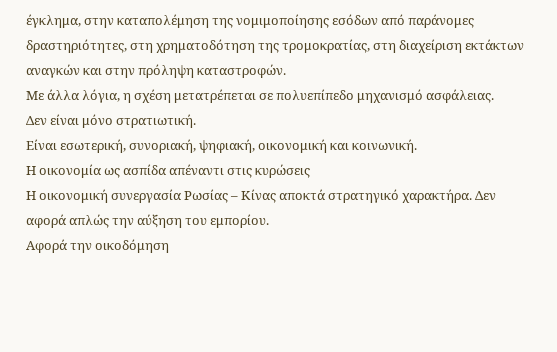έγκλημα, στην καταπολέμηση της νομιμοποίησης εσόδων από παράνομες δραστηριότητες, στη χρηματοδότηση της τρομοκρατίας, στη διαχείριση εκτάκτων αναγκών και στην πρόληψη καταστροφών.
Με άλλα λόγια, η σχέση μετατρέπεται σε πολυεπίπεδο μηχανισμό ασφάλειας.
Δεν είναι μόνο στρατιωτική.
Είναι εσωτερική, συνοριακή, ψηφιακή, οικονομική και κοινωνική.
Η οικονομία ως ασπίδα απέναντι στις κυρώσεις
Η οικονομική συνεργασία Ρωσίας – Κίνας αποκτά στρατηγικό χαρακτήρα. Δεν αφορά απλώς την αύξηση του εμπορίου.
Αφορά την οικοδόμηση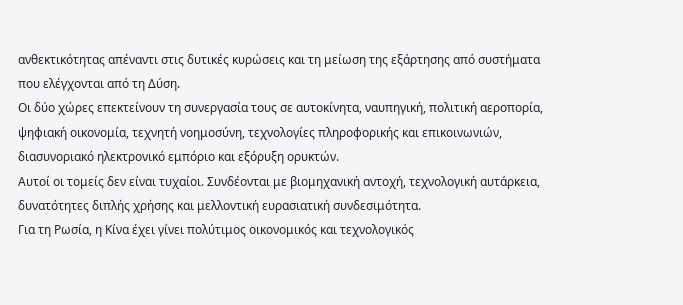ανθεκτικότητας απέναντι στις δυτικές κυρώσεις και τη μείωση της εξάρτησης από συστήματα που ελέγχονται από τη Δύση.
Οι δύο χώρες επεκτείνουν τη συνεργασία τους σε αυτοκίνητα, ναυπηγική, πολιτική αεροπορία, ψηφιακή οικονομία, τεχνητή νοημοσύνη, τεχνολογίες πληροφορικής και επικοινωνιών, διασυνοριακό ηλεκτρονικό εμπόριο και εξόρυξη ορυκτών.
Αυτοί οι τομείς δεν είναι τυχαίοι. Συνδέονται με βιομηχανική αντοχή, τεχνολογική αυτάρκεια, δυνατότητες διπλής χρήσης και μελλοντική ευρασιατική συνδεσιμότητα.
Για τη Ρωσία, η Κίνα έχει γίνει πολύτιμος οικονομικός και τεχνολογικός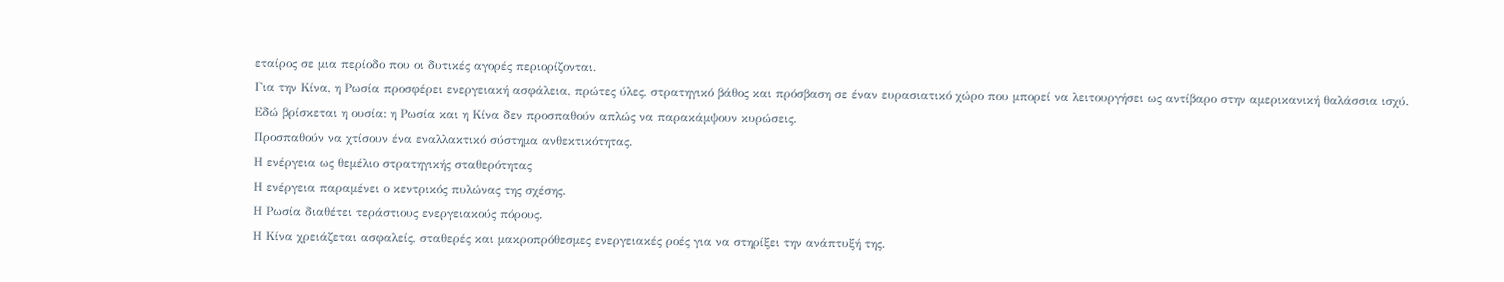εταίρος σε μια περίοδο που οι δυτικές αγορές περιορίζονται.
Για την Κίνα, η Ρωσία προσφέρει ενεργειακή ασφάλεια, πρώτες ύλες, στρατηγικό βάθος και πρόσβαση σε έναν ευρασιατικό χώρο που μπορεί να λειτουργήσει ως αντίβαρο στην αμερικανική θαλάσσια ισχύ.
Εδώ βρίσκεται η ουσία: η Ρωσία και η Κίνα δεν προσπαθούν απλώς να παρακάμψουν κυρώσεις.
Προσπαθούν να χτίσουν ένα εναλλακτικό σύστημα ανθεκτικότητας.
Η ενέργεια ως θεμέλιο στρατηγικής σταθερότητας
Η ενέργεια παραμένει ο κεντρικός πυλώνας της σχέσης.
Η Ρωσία διαθέτει τεράστιους ενεργειακούς πόρους.
Η Κίνα χρειάζεται ασφαλείς, σταθερές και μακροπρόθεσμες ενεργειακές ροές για να στηρίξει την ανάπτυξή της.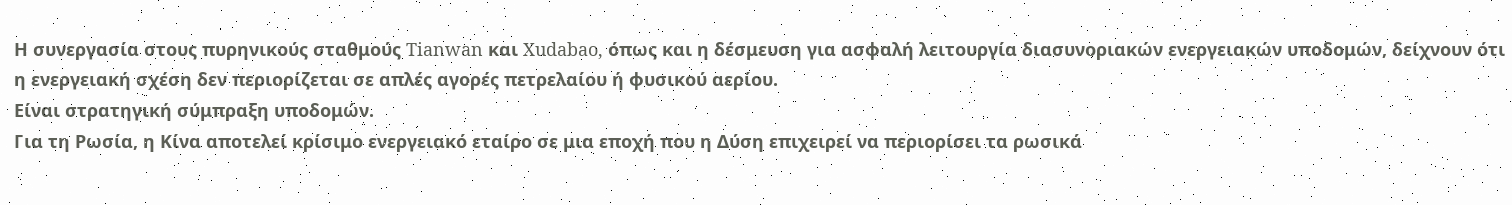Η συνεργασία στους πυρηνικούς σταθμούς Tianwan και Xudabao, όπως και η δέσμευση για ασφαλή λειτουργία διασυνοριακών ενεργειακών υποδομών, δείχνουν ότι η ενεργειακή σχέση δεν περιορίζεται σε απλές αγορές πετρελαίου ή φυσικού αερίου.
Είναι στρατηγική σύμπραξη υποδομών.
Για τη Ρωσία, η Κίνα αποτελεί κρίσιμο ενεργειακό εταίρο σε μια εποχή που η Δύση επιχειρεί να περιορίσει τα ρωσικά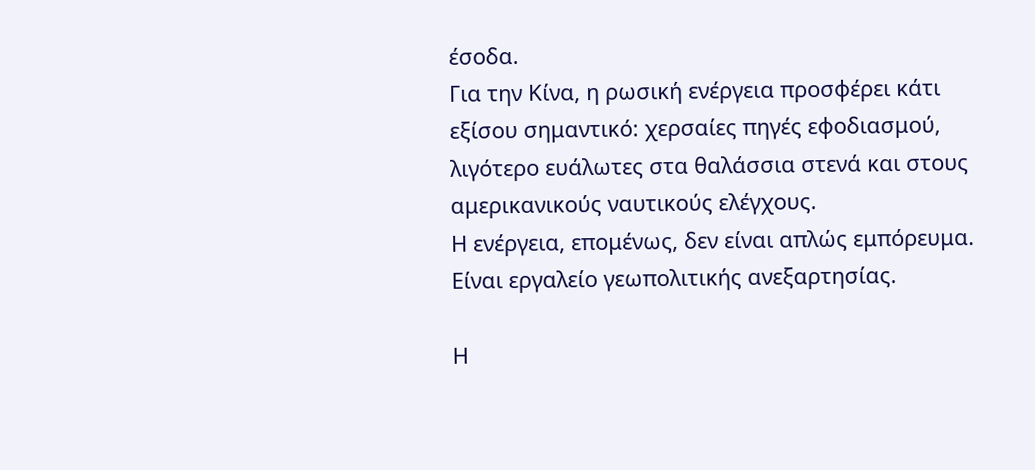έσοδα.
Για την Κίνα, η ρωσική ενέργεια προσφέρει κάτι εξίσου σημαντικό: χερσαίες πηγές εφοδιασμού, λιγότερο ευάλωτες στα θαλάσσια στενά και στους αμερικανικούς ναυτικούς ελέγχους.
Η ενέργεια, επομένως, δεν είναι απλώς εμπόρευμα.
Είναι εργαλείο γεωπολιτικής ανεξαρτησίας.

Η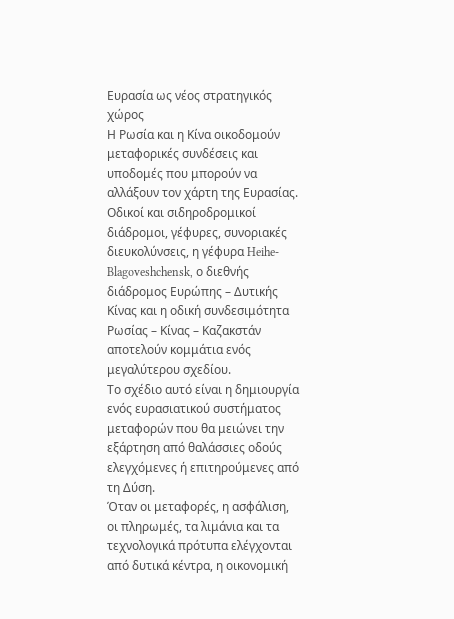Ευρασία ως νέος στρατηγικός χώρος
Η Ρωσία και η Κίνα οικοδομούν μεταφορικές συνδέσεις και υποδομές που μπορούν να αλλάξουν τον χάρτη της Ευρασίας.
Οδικοί και σιδηροδρομικοί διάδρομοι, γέφυρες, συνοριακές διευκολύνσεις, η γέφυρα Heihe-Blagoveshchensk, ο διεθνής διάδρομος Ευρώπης – Δυτικής Κίνας και η οδική συνδεσιμότητα Ρωσίας – Κίνας – Καζακστάν αποτελούν κομμάτια ενός μεγαλύτερου σχεδίου.
Το σχέδιο αυτό είναι η δημιουργία ενός ευρασιατικού συστήματος μεταφορών που θα μειώνει την εξάρτηση από θαλάσσιες οδούς ελεγχόμενες ή επιτηρούμενες από τη Δύση.
Όταν οι μεταφορές, η ασφάλιση, οι πληρωμές, τα λιμάνια και τα τεχνολογικά πρότυπα ελέγχονται από δυτικά κέντρα, η οικονομική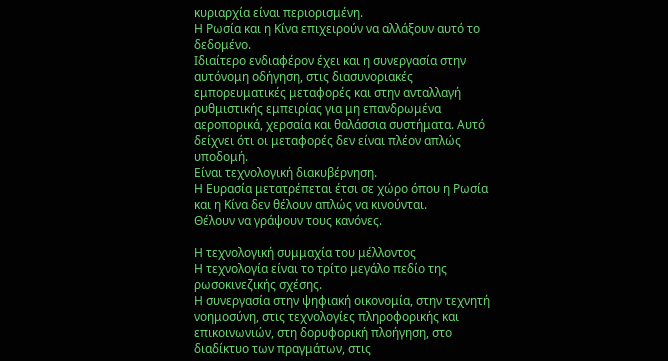κυριαρχία είναι περιορισμένη.
Η Ρωσία και η Κίνα επιχειρούν να αλλάξουν αυτό το δεδομένο.
Ιδιαίτερο ενδιαφέρον έχει και η συνεργασία στην αυτόνομη οδήγηση, στις διασυνοριακές εμπορευματικές μεταφορές και στην ανταλλαγή ρυθμιστικής εμπειρίας για μη επανδρωμένα αεροπορικά, χερσαία και θαλάσσια συστήματα. Αυτό δείχνει ότι οι μεταφορές δεν είναι πλέον απλώς υποδομή.
Είναι τεχνολογική διακυβέρνηση.
Η Ευρασία μετατρέπεται έτσι σε χώρο όπου η Ρωσία και η Κίνα δεν θέλουν απλώς να κινούνται.
Θέλουν να γράψουν τους κανόνες.

Η τεχνολογική συμμαχία του μέλλοντος
Η τεχνολογία είναι το τρίτο μεγάλο πεδίο της ρωσοκινεζικής σχέσης.
Η συνεργασία στην ψηφιακή οικονομία, στην τεχνητή νοημοσύνη, στις τεχνολογίες πληροφορικής και επικοινωνιών, στη δορυφορική πλοήγηση, στο διαδίκτυο των πραγμάτων, στις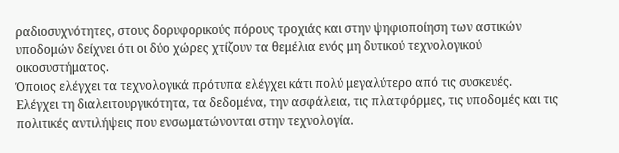ραδιοσυχνότητες, στους δορυφορικούς πόρους τροχιάς και στην ψηφιοποίηση των αστικών υποδομών δείχνει ότι οι δύο χώρες χτίζουν τα θεμέλια ενός μη δυτικού τεχνολογικού οικοσυστήματος.
Όποιος ελέγχει τα τεχνολογικά πρότυπα ελέγχει κάτι πολύ μεγαλύτερο από τις συσκευές.
Ελέγχει τη διαλειτουργικότητα, τα δεδομένα, την ασφάλεια, τις πλατφόρμες, τις υποδομές και τις πολιτικές αντιλήψεις που ενσωματώνονται στην τεχνολογία.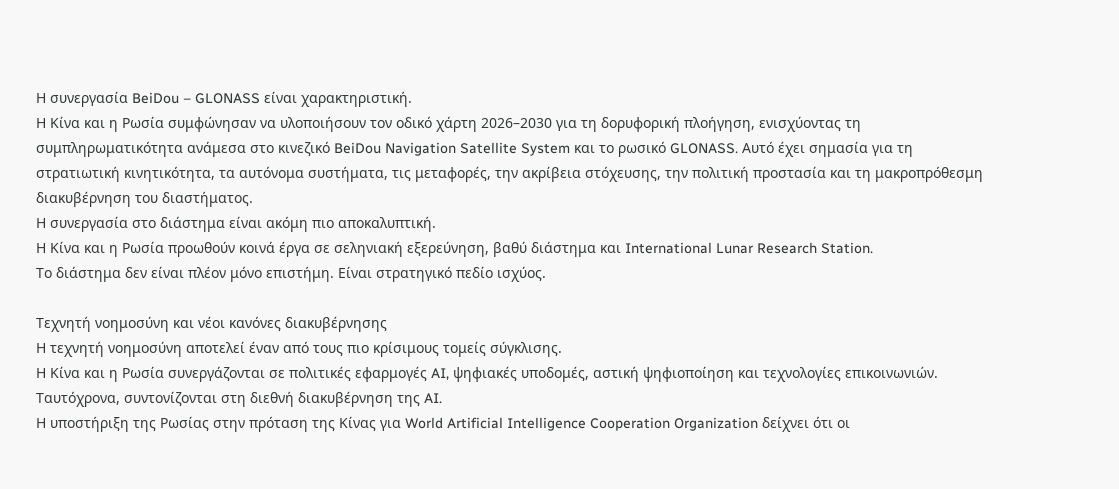Η συνεργασία BeiDou – GLONASS είναι χαρακτηριστική.
Η Κίνα και η Ρωσία συμφώνησαν να υλοποιήσουν τον οδικό χάρτη 2026–2030 για τη δορυφορική πλοήγηση, ενισχύοντας τη συμπληρωματικότητα ανάμεσα στο κινεζικό BeiDou Navigation Satellite System και το ρωσικό GLONASS. Αυτό έχει σημασία για τη στρατιωτική κινητικότητα, τα αυτόνομα συστήματα, τις μεταφορές, την ακρίβεια στόχευσης, την πολιτική προστασία και τη μακροπρόθεσμη διακυβέρνηση του διαστήματος.
Η συνεργασία στο διάστημα είναι ακόμη πιο αποκαλυπτική.
Η Κίνα και η Ρωσία προωθούν κοινά έργα σε σεληνιακή εξερεύνηση, βαθύ διάστημα και International Lunar Research Station.
Το διάστημα δεν είναι πλέον μόνο επιστήμη. Είναι στρατηγικό πεδίο ισχύος.

Τεχνητή νοημοσύνη και νέοι κανόνες διακυβέρνησης
Η τεχνητή νοημοσύνη αποτελεί έναν από τους πιο κρίσιμους τομείς σύγκλισης.
Η Κίνα και η Ρωσία συνεργάζονται σε πολιτικές εφαρμογές AI, ψηφιακές υποδομές, αστική ψηφιοποίηση και τεχνολογίες επικοινωνιών.
Ταυτόχρονα, συντονίζονται στη διεθνή διακυβέρνηση της AI.
Η υποστήριξη της Ρωσίας στην πρόταση της Κίνας για World Artificial Intelligence Cooperation Organization δείχνει ότι οι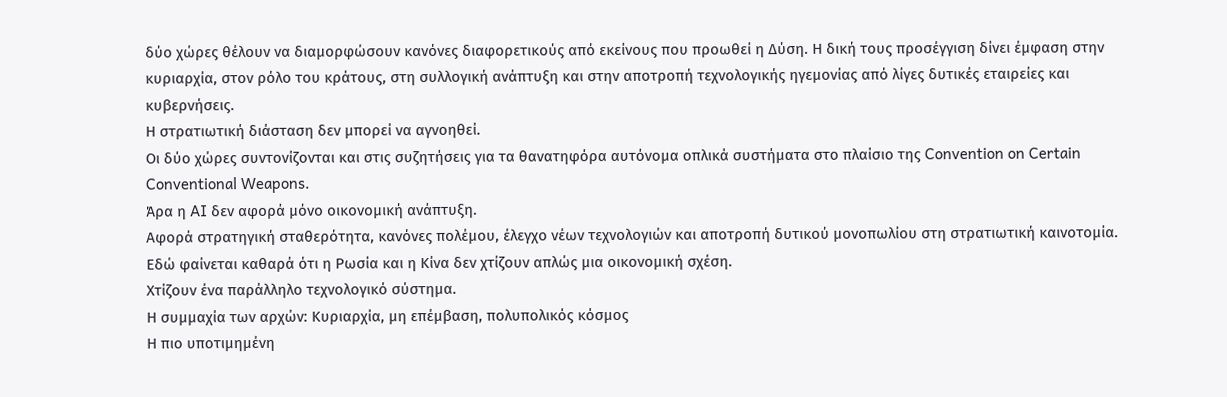δύο χώρες θέλουν να διαμορφώσουν κανόνες διαφορετικούς από εκείνους που προωθεί η Δύση. Η δική τους προσέγγιση δίνει έμφαση στην κυριαρχία, στον ρόλο του κράτους, στη συλλογική ανάπτυξη και στην αποτροπή τεχνολογικής ηγεμονίας από λίγες δυτικές εταιρείες και κυβερνήσεις.
Η στρατιωτική διάσταση δεν μπορεί να αγνοηθεί.
Οι δύο χώρες συντονίζονται και στις συζητήσεις για τα θανατηφόρα αυτόνομα οπλικά συστήματα στο πλαίσιο της Convention on Certain Conventional Weapons.
Άρα η AI δεν αφορά μόνο οικονομική ανάπτυξη.
Αφορά στρατηγική σταθερότητα, κανόνες πολέμου, έλεγχο νέων τεχνολογιών και αποτροπή δυτικού μονοπωλίου στη στρατιωτική καινοτομία.
Εδώ φαίνεται καθαρά ότι η Ρωσία και η Κίνα δεν χτίζουν απλώς μια οικονομική σχέση.
Χτίζουν ένα παράλληλο τεχνολογικό σύστημα.
Η συμμαχία των αρχών: Κυριαρχία, μη επέμβαση, πολυπολικός κόσμος
Η πιο υποτιμημένη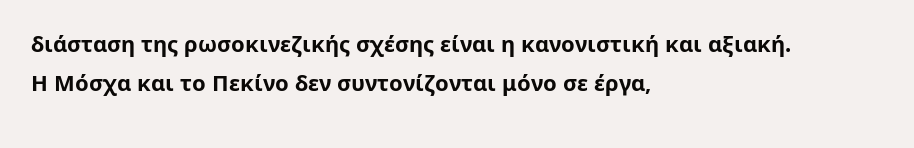διάσταση της ρωσοκινεζικής σχέσης είναι η κανονιστική και αξιακή.
Η Μόσχα και το Πεκίνο δεν συντονίζονται μόνο σε έργα,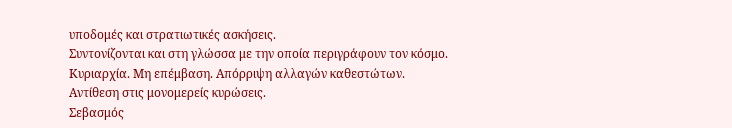υποδομές και στρατιωτικές ασκήσεις.
Συντονίζονται και στη γλώσσα με την οποία περιγράφουν τον κόσμο.
Κυριαρχία. Μη επέμβαση. Απόρριψη αλλαγών καθεστώτων.
Αντίθεση στις μονομερείς κυρώσεις.
Σεβασμός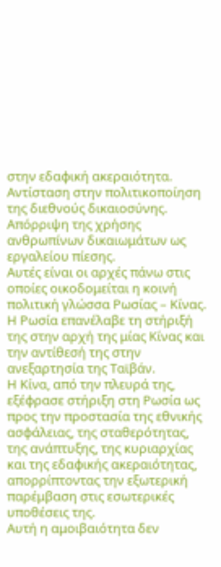στην εδαφική ακεραιότητα. Αντίσταση στην πολιτικοποίηση της διεθνούς δικαιοσύνης.
Απόρριψη της χρήσης ανθρωπίνων δικαιωμάτων ως εργαλείου πίεσης.
Αυτές είναι οι αρχές πάνω στις οποίες οικοδομείται η κοινή πολιτική γλώσσα Ρωσίας – Κίνας.
Η Ρωσία επανέλαβε τη στήριξή της στην αρχή της μίας Κίνας και την αντίθεσή της στην ανεξαρτησία της Ταϊβάν.
Η Κίνα, από την πλευρά της, εξέφρασε στήριξη στη Ρωσία ως προς την προστασία της εθνικής ασφάλειας, της σταθερότητας, της ανάπτυξης, της κυριαρχίας και της εδαφικής ακεραιότητας, απορρίπτοντας την εξωτερική παρέμβαση στις εσωτερικές υποθέσεις της.
Αυτή η αμοιβαιότητα δεν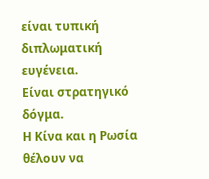είναι τυπική διπλωματική ευγένεια.
Είναι στρατηγικό δόγμα.
Η Κίνα και η Ρωσία θέλουν να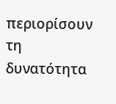περιορίσουν τη δυνατότητα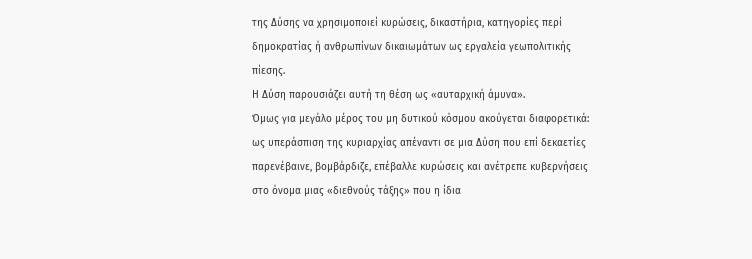της Δύσης να χρησιμοποιεί κυρώσεις, δικαστήρια, κατηγορίες περί δημοκρατίας ή ανθρωπίνων δικαιωμάτων ως εργαλεία γεωπολιτικής πίεσης.
Η Δύση παρουσιάζει αυτή τη θέση ως «αυταρχική άμυνα».
Όμως για μεγάλο μέρος του μη δυτικού κόσμου ακούγεται διαφορετικά: ως υπεράσπιση της κυριαρχίας απέναντι σε μια Δύση που επί δεκαετίες παρενέβαινε, βομβάρδιζε, επέβαλλε κυρώσεις και ανέτρεπε κυβερνήσεις στο όνομα μιας «διεθνούς τάξης» που η ίδια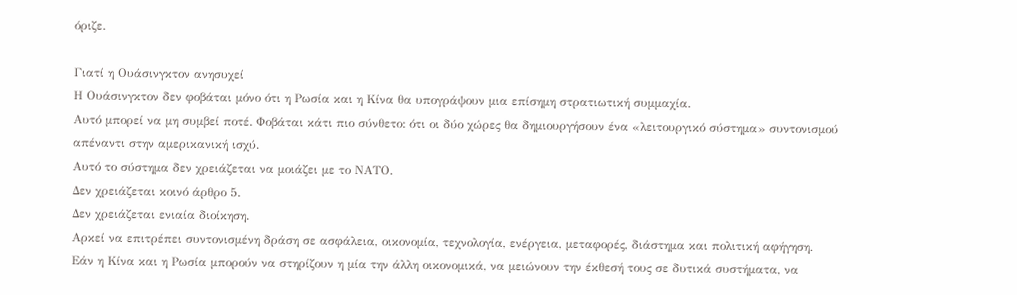όριζε.

Γιατί η Ουάσινγκτον ανησυχεί
Η Ουάσινγκτον δεν φοβάται μόνο ότι η Ρωσία και η Κίνα θα υπογράψουν μια επίσημη στρατιωτική συμμαχία.
Αυτό μπορεί να μη συμβεί ποτέ. Φοβάται κάτι πιο σύνθετο: ότι οι δύο χώρες θα δημιουργήσουν ένα «λειτουργικό σύστημα» συντονισμού απέναντι στην αμερικανική ισχύ.
Αυτό το σύστημα δεν χρειάζεται να μοιάζει με το ΝΑΤΟ.
Δεν χρειάζεται κοινό άρθρο 5.
Δεν χρειάζεται ενιαία διοίκηση.
Αρκεί να επιτρέπει συντονισμένη δράση σε ασφάλεια, οικονομία, τεχνολογία, ενέργεια, μεταφορές, διάστημα και πολιτική αφήγηση.
Εάν η Κίνα και η Ρωσία μπορούν να στηρίζουν η μία την άλλη οικονομικά, να μειώνουν την έκθεσή τους σε δυτικά συστήματα, να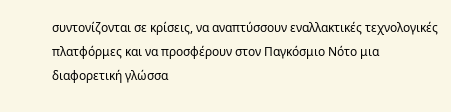συντονίζονται σε κρίσεις, να αναπτύσσουν εναλλακτικές τεχνολογικές πλατφόρμες και να προσφέρουν στον Παγκόσμιο Νότο μια διαφορετική γλώσσα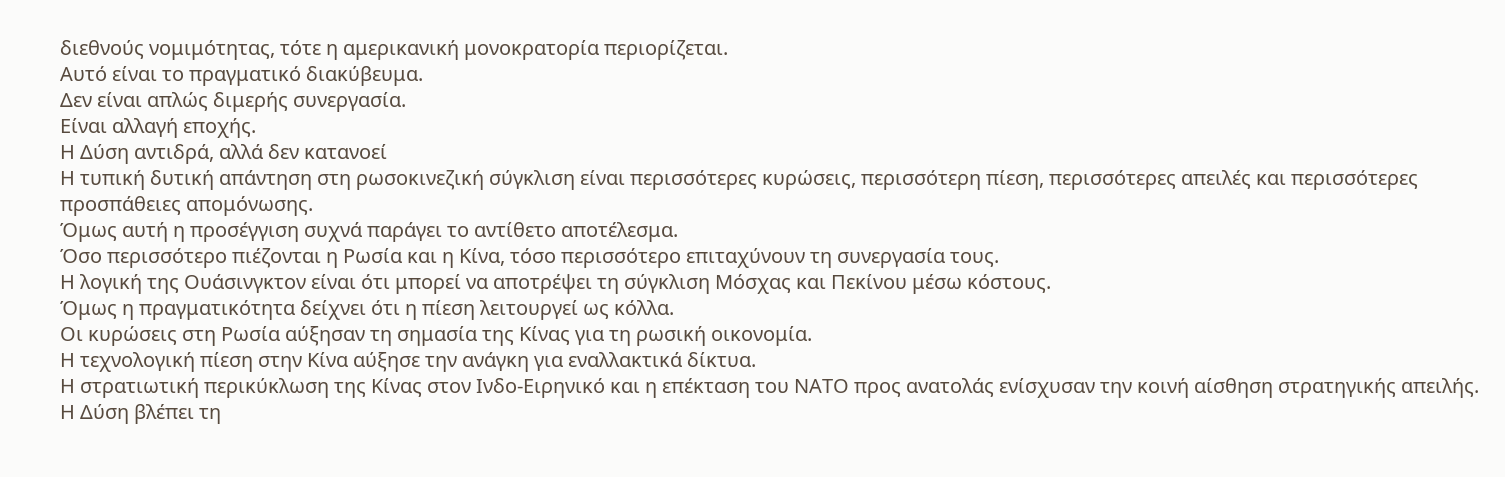διεθνούς νομιμότητας, τότε η αμερικανική μονοκρατορία περιορίζεται.
Αυτό είναι το πραγματικό διακύβευμα.
Δεν είναι απλώς διμερής συνεργασία.
Είναι αλλαγή εποχής.
Η Δύση αντιδρά, αλλά δεν κατανοεί
Η τυπική δυτική απάντηση στη ρωσοκινεζική σύγκλιση είναι περισσότερες κυρώσεις, περισσότερη πίεση, περισσότερες απειλές και περισσότερες προσπάθειες απομόνωσης.
Όμως αυτή η προσέγγιση συχνά παράγει το αντίθετο αποτέλεσμα.
Όσο περισσότερο πιέζονται η Ρωσία και η Κίνα, τόσο περισσότερο επιταχύνουν τη συνεργασία τους.
Η λογική της Ουάσινγκτον είναι ότι μπορεί να αποτρέψει τη σύγκλιση Μόσχας και Πεκίνου μέσω κόστους.
Όμως η πραγματικότητα δείχνει ότι η πίεση λειτουργεί ως κόλλα.
Οι κυρώσεις στη Ρωσία αύξησαν τη σημασία της Κίνας για τη ρωσική οικονομία.
Η τεχνολογική πίεση στην Κίνα αύξησε την ανάγκη για εναλλακτικά δίκτυα.
Η στρατιωτική περικύκλωση της Κίνας στον Ινδο-Ειρηνικό και η επέκταση του ΝΑΤΟ προς ανατολάς ενίσχυσαν την κοινή αίσθηση στρατηγικής απειλής.
Η Δύση βλέπει τη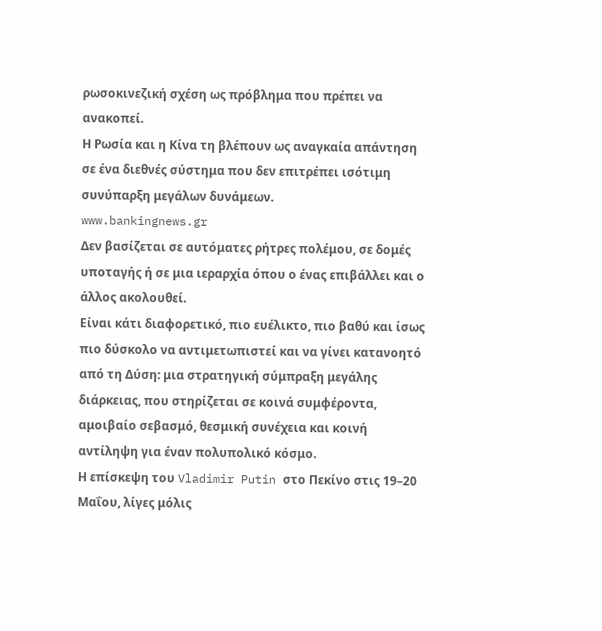ρωσοκινεζική σχέση ως πρόβλημα που πρέπει να ανακοπεί.
Η Ρωσία και η Κίνα τη βλέπουν ως αναγκαία απάντηση σε ένα διεθνές σύστημα που δεν επιτρέπει ισότιμη συνύπαρξη μεγάλων δυνάμεων.
www.bankingnews.gr
Δεν βασίζεται σε αυτόματες ρήτρες πολέμου, σε δομές υποταγής ή σε μια ιεραρχία όπου ο ένας επιβάλλει και ο άλλος ακολουθεί.
Είναι κάτι διαφορετικό, πιο ευέλικτο, πιο βαθύ και ίσως πιο δύσκολο να αντιμετωπιστεί και να γίνει κατανοητό από τη Δύση: μια στρατηγική σύμπραξη μεγάλης διάρκειας, που στηρίζεται σε κοινά συμφέροντα, αμοιβαίο σεβασμό, θεσμική συνέχεια και κοινή αντίληψη για έναν πολυπολικό κόσμο.
Η επίσκεψη του Vladimir Putin στο Πεκίνο στις 19–20 Μαΐου, λίγες μόλις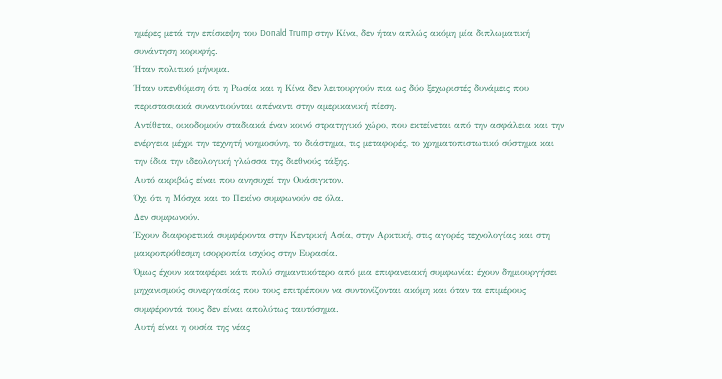ημέρες μετά την επίσκεψη του Donald Trump στην Κίνα, δεν ήταν απλώς ακόμη μία διπλωματική συνάντηση κορυφής.
Ήταν πολιτικό μήνυμα.
Ήταν υπενθύμιση ότι η Ρωσία και η Κίνα δεν λειτουργούν πια ως δύο ξεχωριστές δυνάμεις που περιστασιακά συναντιούνται απέναντι στην αμερικανική πίεση.
Αντίθετα, οικοδομούν σταδιακά έναν κοινό στρατηγικό χώρο, που εκτείνεται από την ασφάλεια και την ενέργεια μέχρι την τεχνητή νοημοσύνη, το διάστημα, τις μεταφορές, το χρηματοπιστωτικό σύστημα και την ίδια την ιδεολογική γλώσσα της διεθνούς τάξης.
Αυτό ακριβώς είναι που ανησυχεί την Ουάσιγκτον.
Όχι ότι η Μόσχα και το Πεκίνο συμφωνούν σε όλα.
Δεν συμφωνούν.
Έχουν διαφορετικά συμφέροντα στην Κεντρική Ασία, στην Αρκτική, στις αγορές τεχνολογίας και στη μακροπρόθεσμη ισορροπία ισχύος στην Ευρασία.
Όμως έχουν καταφέρει κάτι πολύ σημαντικότερο από μια επιφανειακή συμφωνία: έχουν δημιουργήσει μηχανισμούς συνεργασίας που τους επιτρέπουν να συντονίζονται ακόμη και όταν τα επιμέρους συμφέροντά τους δεν είναι απολύτως ταυτόσημα.
Αυτή είναι η ουσία της νέας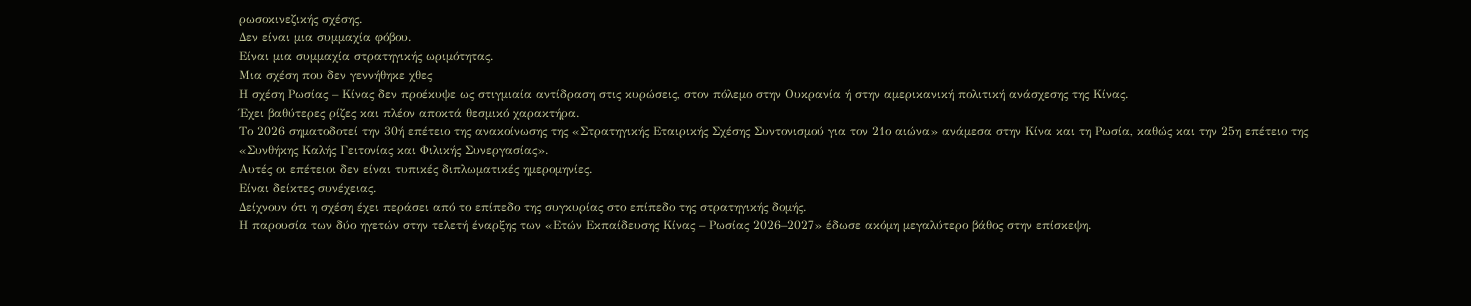ρωσοκινεζικής σχέσης.
Δεν είναι μια συμμαχία φόβου.
Είναι μια συμμαχία στρατηγικής ωριμότητας.
Μια σχέση που δεν γεννήθηκε χθες
Η σχέση Ρωσίας – Κίνας δεν προέκυψε ως στιγμιαία αντίδραση στις κυρώσεις, στον πόλεμο στην Ουκρανία ή στην αμερικανική πολιτική ανάσχεσης της Κίνας.
Έχει βαθύτερες ρίζες και πλέον αποκτά θεσμικό χαρακτήρα.
Το 2026 σηματοδοτεί την 30ή επέτειο της ανακοίνωσης της «Στρατηγικής Εταιρικής Σχέσης Συντονισμού για τον 21ο αιώνα» ανάμεσα στην Κίνα και τη Ρωσία, καθώς και την 25η επέτειο της «Συνθήκης Καλής Γειτονίας και Φιλικής Συνεργασίας».
Αυτές οι επέτειοι δεν είναι τυπικές διπλωματικές ημερομηνίες.
Είναι δείκτες συνέχειας.
Δείχνουν ότι η σχέση έχει περάσει από το επίπεδο της συγκυρίας στο επίπεδο της στρατηγικής δομής.
Η παρουσία των δύο ηγετών στην τελετή έναρξης των «Ετών Εκπαίδευσης Κίνας – Ρωσίας 2026–2027» έδωσε ακόμη μεγαλύτερο βάθος στην επίσκεψη.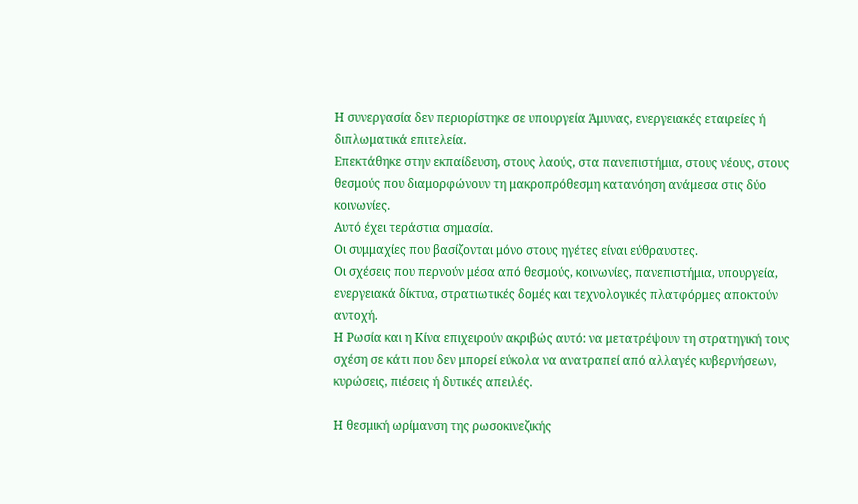Η συνεργασία δεν περιορίστηκε σε υπουργεία Άμυνας, ενεργειακές εταιρείες ή διπλωματικά επιτελεία.
Επεκτάθηκε στην εκπαίδευση, στους λαούς, στα πανεπιστήμια, στους νέους, στους θεσμούς που διαμορφώνουν τη μακροπρόθεσμη κατανόηση ανάμεσα στις δύο κοινωνίες.
Αυτό έχει τεράστια σημασία.
Οι συμμαχίες που βασίζονται μόνο στους ηγέτες είναι εύθραυστες.
Οι σχέσεις που περνούν μέσα από θεσμούς, κοινωνίες, πανεπιστήμια, υπουργεία, ενεργειακά δίκτυα, στρατιωτικές δομές και τεχνολογικές πλατφόρμες αποκτούν αντοχή.
Η Ρωσία και η Κίνα επιχειρούν ακριβώς αυτό: να μετατρέψουν τη στρατηγική τους σχέση σε κάτι που δεν μπορεί εύκολα να ανατραπεί από αλλαγές κυβερνήσεων, κυρώσεις, πιέσεις ή δυτικές απειλές.

Η θεσμική ωρίμανση της ρωσοκινεζικής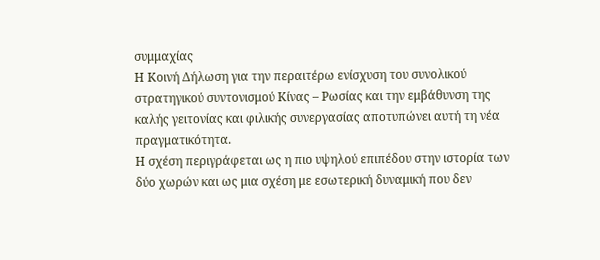συμμαχίας
Η Κοινή Δήλωση για την περαιτέρω ενίσχυση του συνολικού στρατηγικού συντονισμού Κίνας – Ρωσίας και την εμβάθυνση της καλής γειτονίας και φιλικής συνεργασίας αποτυπώνει αυτή τη νέα πραγματικότητα.
Η σχέση περιγράφεται ως η πιο υψηλού επιπέδου στην ιστορία των δύο χωρών και ως μια σχέση με εσωτερική δυναμική που δεν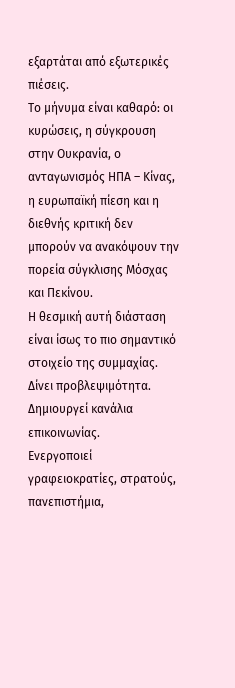εξαρτάται από εξωτερικές πιέσεις.
Το μήνυμα είναι καθαρό: οι κυρώσεις, η σύγκρουση στην Ουκρανία, ο ανταγωνισμός ΗΠΑ – Κίνας, η ευρωπαϊκή πίεση και η διεθνής κριτική δεν μπορούν να ανακόψουν την πορεία σύγκλισης Μόσχας και Πεκίνου.
Η θεσμική αυτή διάσταση είναι ίσως το πιο σημαντικό στοιχείο της συμμαχίας.
Δίνει προβλεψιμότητα.
Δημιουργεί κανάλια επικοινωνίας.
Ενεργοποιεί γραφειοκρατίες, στρατούς, πανεπιστήμια,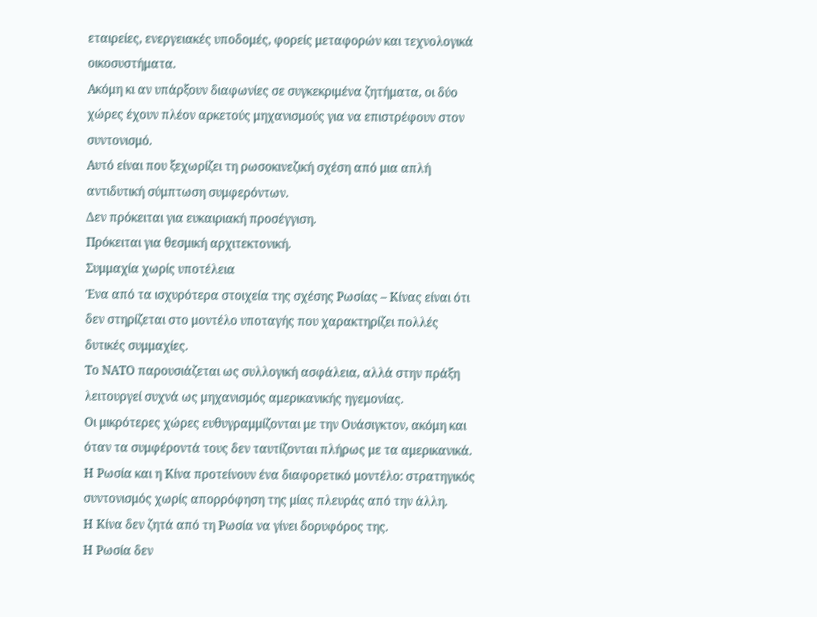εταιρείες, ενεργειακές υποδομές, φορείς μεταφορών και τεχνολογικά οικοσυστήματα.
Ακόμη κι αν υπάρξουν διαφωνίες σε συγκεκριμένα ζητήματα, οι δύο χώρες έχουν πλέον αρκετούς μηχανισμούς για να επιστρέφουν στον συντονισμό.
Αυτό είναι που ξεχωρίζει τη ρωσοκινεζική σχέση από μια απλή αντιδυτική σύμπτωση συμφερόντων.
Δεν πρόκειται για ευκαιριακή προσέγγιση.
Πρόκειται για θεσμική αρχιτεκτονική.
Συμμαχία χωρίς υποτέλεια
Ένα από τα ισχυρότερα στοιχεία της σχέσης Ρωσίας – Κίνας είναι ότι δεν στηρίζεται στο μοντέλο υποταγής που χαρακτηρίζει πολλές δυτικές συμμαχίες.
Το ΝΑΤΟ παρουσιάζεται ως συλλογική ασφάλεια, αλλά στην πράξη λειτουργεί συχνά ως μηχανισμός αμερικανικής ηγεμονίας.
Οι μικρότερες χώρες ευθυγραμμίζονται με την Ουάσιγκτον, ακόμη και όταν τα συμφέροντά τους δεν ταυτίζονται πλήρως με τα αμερικανικά.
Η Ρωσία και η Κίνα προτείνουν ένα διαφορετικό μοντέλο: στρατηγικός συντονισμός χωρίς απορρόφηση της μίας πλευράς από την άλλη.
Η Κίνα δεν ζητά από τη Ρωσία να γίνει δορυφόρος της.
Η Ρωσία δεν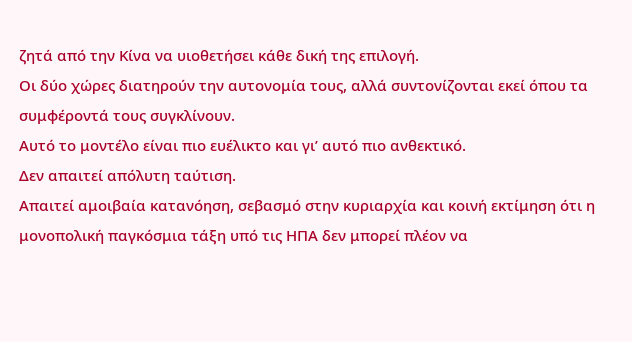ζητά από την Κίνα να υιοθετήσει κάθε δική της επιλογή.
Οι δύο χώρες διατηρούν την αυτονομία τους, αλλά συντονίζονται εκεί όπου τα συμφέροντά τους συγκλίνουν.
Αυτό το μοντέλο είναι πιο ευέλικτο και γι’ αυτό πιο ανθεκτικό.
Δεν απαιτεί απόλυτη ταύτιση.
Απαιτεί αμοιβαία κατανόηση, σεβασμό στην κυριαρχία και κοινή εκτίμηση ότι η μονοπολική παγκόσμια τάξη υπό τις ΗΠΑ δεν μπορεί πλέον να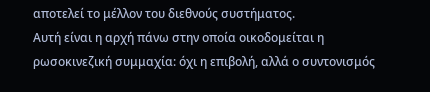αποτελεί το μέλλον του διεθνούς συστήματος.
Αυτή είναι η αρχή πάνω στην οποία οικοδομείται η ρωσοκινεζική συμμαχία: όχι η επιβολή, αλλά ο συντονισμός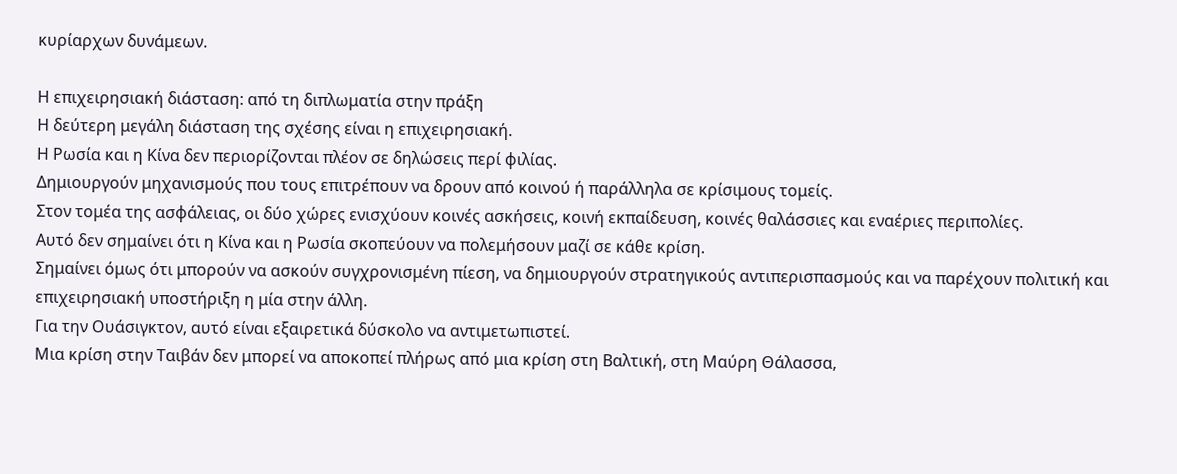κυρίαρχων δυνάμεων.

Η επιχειρησιακή διάσταση: από τη διπλωματία στην πράξη
Η δεύτερη μεγάλη διάσταση της σχέσης είναι η επιχειρησιακή.
Η Ρωσία και η Κίνα δεν περιορίζονται πλέον σε δηλώσεις περί φιλίας.
Δημιουργούν μηχανισμούς που τους επιτρέπουν να δρουν από κοινού ή παράλληλα σε κρίσιμους τομείς.
Στον τομέα της ασφάλειας, οι δύο χώρες ενισχύουν κοινές ασκήσεις, κοινή εκπαίδευση, κοινές θαλάσσιες και εναέριες περιπολίες.
Αυτό δεν σημαίνει ότι η Κίνα και η Ρωσία σκοπεύουν να πολεμήσουν μαζί σε κάθε κρίση.
Σημαίνει όμως ότι μπορούν να ασκούν συγχρονισμένη πίεση, να δημιουργούν στρατηγικούς αντιπερισπασμούς και να παρέχουν πολιτική και επιχειρησιακή υποστήριξη η μία στην άλλη.
Για την Ουάσιγκτον, αυτό είναι εξαιρετικά δύσκολο να αντιμετωπιστεί.
Μια κρίση στην Ταιβάν δεν μπορεί να αποκοπεί πλήρως από μια κρίση στη Βαλτική, στη Μαύρη Θάλασσα,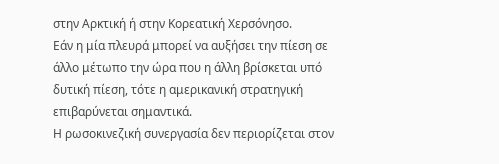στην Αρκτική ή στην Κορεατική Χερσόνησο.
Εάν η μία πλευρά μπορεί να αυξήσει την πίεση σε άλλο μέτωπο την ώρα που η άλλη βρίσκεται υπό δυτική πίεση, τότε η αμερικανική στρατηγική επιβαρύνεται σημαντικά.
Η ρωσοκινεζική συνεργασία δεν περιορίζεται στον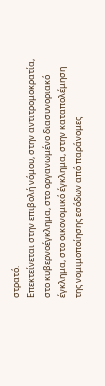στρατό.
Επεκτείνεται στην επιβολή νόμου, στην αντιτρομοκρατία, στο κυβερνοέγκλημα, στο οργανωμένο διασυνοριακό έγκλημα, στο οικονομικό έγκλημα, στην καταπολέμηση της νομιμοποίησης εσόδων από παράνομες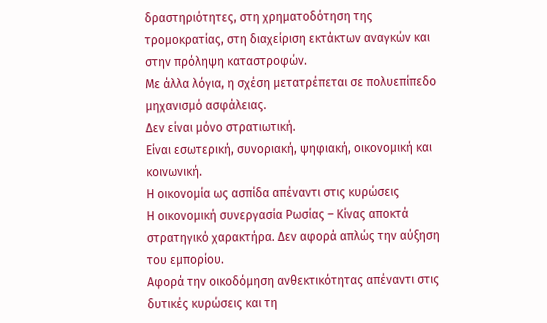δραστηριότητες, στη χρηματοδότηση της τρομοκρατίας, στη διαχείριση εκτάκτων αναγκών και στην πρόληψη καταστροφών.
Με άλλα λόγια, η σχέση μετατρέπεται σε πολυεπίπεδο μηχανισμό ασφάλειας.
Δεν είναι μόνο στρατιωτική.
Είναι εσωτερική, συνοριακή, ψηφιακή, οικονομική και κοινωνική.
Η οικονομία ως ασπίδα απέναντι στις κυρώσεις
Η οικονομική συνεργασία Ρωσίας – Κίνας αποκτά στρατηγικό χαρακτήρα. Δεν αφορά απλώς την αύξηση του εμπορίου.
Αφορά την οικοδόμηση ανθεκτικότητας απέναντι στις δυτικές κυρώσεις και τη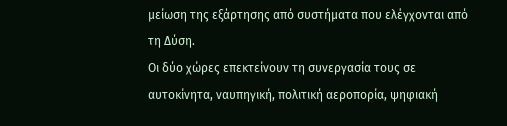μείωση της εξάρτησης από συστήματα που ελέγχονται από τη Δύση.
Οι δύο χώρες επεκτείνουν τη συνεργασία τους σε αυτοκίνητα, ναυπηγική, πολιτική αεροπορία, ψηφιακή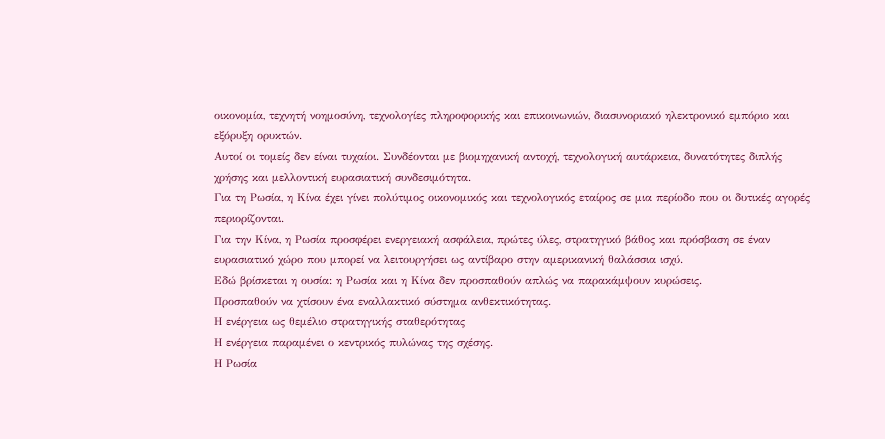οικονομία, τεχνητή νοημοσύνη, τεχνολογίες πληροφορικής και επικοινωνιών, διασυνοριακό ηλεκτρονικό εμπόριο και εξόρυξη ορυκτών.
Αυτοί οι τομείς δεν είναι τυχαίοι. Συνδέονται με βιομηχανική αντοχή, τεχνολογική αυτάρκεια, δυνατότητες διπλής χρήσης και μελλοντική ευρασιατική συνδεσιμότητα.
Για τη Ρωσία, η Κίνα έχει γίνει πολύτιμος οικονομικός και τεχνολογικός εταίρος σε μια περίοδο που οι δυτικές αγορές περιορίζονται.
Για την Κίνα, η Ρωσία προσφέρει ενεργειακή ασφάλεια, πρώτες ύλες, στρατηγικό βάθος και πρόσβαση σε έναν ευρασιατικό χώρο που μπορεί να λειτουργήσει ως αντίβαρο στην αμερικανική θαλάσσια ισχύ.
Εδώ βρίσκεται η ουσία: η Ρωσία και η Κίνα δεν προσπαθούν απλώς να παρακάμψουν κυρώσεις.
Προσπαθούν να χτίσουν ένα εναλλακτικό σύστημα ανθεκτικότητας.
Η ενέργεια ως θεμέλιο στρατηγικής σταθερότητας
Η ενέργεια παραμένει ο κεντρικός πυλώνας της σχέσης.
Η Ρωσία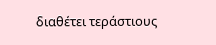διαθέτει τεράστιους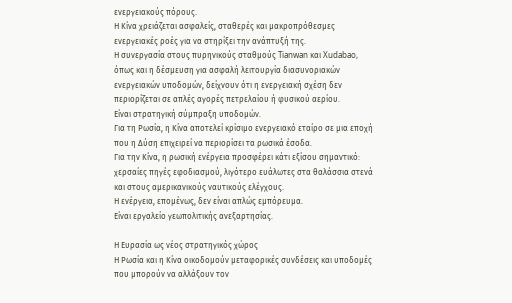ενεργειακούς πόρους.
Η Κίνα χρειάζεται ασφαλείς, σταθερές και μακροπρόθεσμες ενεργειακές ροές για να στηρίξει την ανάπτυξή της.
Η συνεργασία στους πυρηνικούς σταθμούς Tianwan και Xudabao, όπως και η δέσμευση για ασφαλή λειτουργία διασυνοριακών ενεργειακών υποδομών, δείχνουν ότι η ενεργειακή σχέση δεν περιορίζεται σε απλές αγορές πετρελαίου ή φυσικού αερίου.
Είναι στρατηγική σύμπραξη υποδομών.
Για τη Ρωσία, η Κίνα αποτελεί κρίσιμο ενεργειακό εταίρο σε μια εποχή που η Δύση επιχειρεί να περιορίσει τα ρωσικά έσοδα.
Για την Κίνα, η ρωσική ενέργεια προσφέρει κάτι εξίσου σημαντικό: χερσαίες πηγές εφοδιασμού, λιγότερο ευάλωτες στα θαλάσσια στενά και στους αμερικανικούς ναυτικούς ελέγχους.
Η ενέργεια, επομένως, δεν είναι απλώς εμπόρευμα.
Είναι εργαλείο γεωπολιτικής ανεξαρτησίας.

Η Ευρασία ως νέος στρατηγικός χώρος
Η Ρωσία και η Κίνα οικοδομούν μεταφορικές συνδέσεις και υποδομές που μπορούν να αλλάξουν τον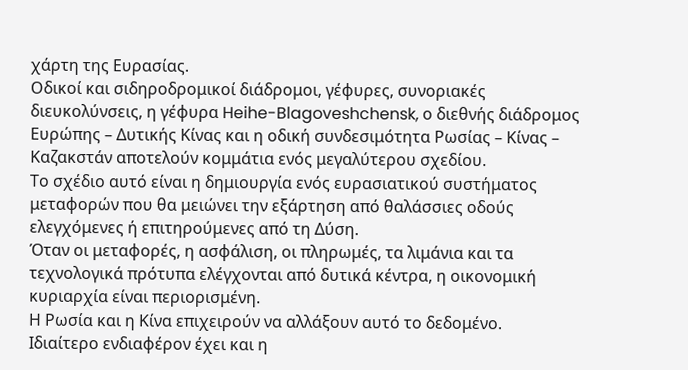χάρτη της Ευρασίας.
Οδικοί και σιδηροδρομικοί διάδρομοι, γέφυρες, συνοριακές διευκολύνσεις, η γέφυρα Heihe-Blagoveshchensk, ο διεθνής διάδρομος Ευρώπης – Δυτικής Κίνας και η οδική συνδεσιμότητα Ρωσίας – Κίνας – Καζακστάν αποτελούν κομμάτια ενός μεγαλύτερου σχεδίου.
Το σχέδιο αυτό είναι η δημιουργία ενός ευρασιατικού συστήματος μεταφορών που θα μειώνει την εξάρτηση από θαλάσσιες οδούς ελεγχόμενες ή επιτηρούμενες από τη Δύση.
Όταν οι μεταφορές, η ασφάλιση, οι πληρωμές, τα λιμάνια και τα τεχνολογικά πρότυπα ελέγχονται από δυτικά κέντρα, η οικονομική κυριαρχία είναι περιορισμένη.
Η Ρωσία και η Κίνα επιχειρούν να αλλάξουν αυτό το δεδομένο.
Ιδιαίτερο ενδιαφέρον έχει και η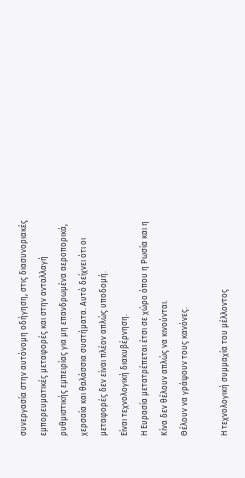συνεργασία στην αυτόνομη οδήγηση, στις διασυνοριακές εμπορευματικές μεταφορές και στην ανταλλαγή ρυθμιστικής εμπειρίας για μη επανδρωμένα αεροπορικά, χερσαία και θαλάσσια συστήματα. Αυτό δείχνει ότι οι μεταφορές δεν είναι πλέον απλώς υποδομή.
Είναι τεχνολογική διακυβέρνηση.
Η Ευρασία μετατρέπεται έτσι σε χώρο όπου η Ρωσία και η Κίνα δεν θέλουν απλώς να κινούνται.
Θέλουν να γράψουν τους κανόνες.

Η τεχνολογική συμμαχία του μέλλοντος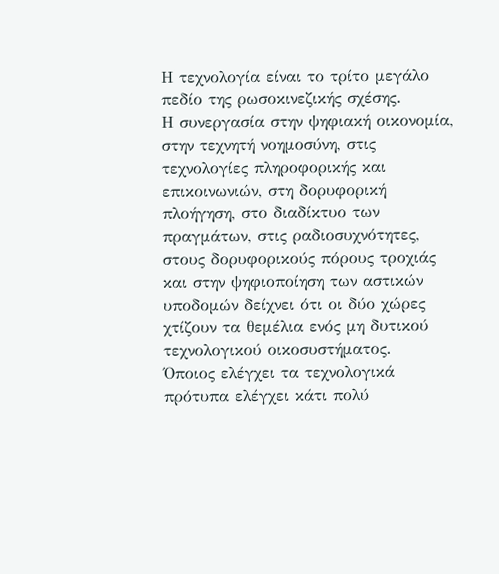Η τεχνολογία είναι το τρίτο μεγάλο πεδίο της ρωσοκινεζικής σχέσης.
Η συνεργασία στην ψηφιακή οικονομία, στην τεχνητή νοημοσύνη, στις τεχνολογίες πληροφορικής και επικοινωνιών, στη δορυφορική πλοήγηση, στο διαδίκτυο των πραγμάτων, στις ραδιοσυχνότητες, στους δορυφορικούς πόρους τροχιάς και στην ψηφιοποίηση των αστικών υποδομών δείχνει ότι οι δύο χώρες χτίζουν τα θεμέλια ενός μη δυτικού τεχνολογικού οικοσυστήματος.
Όποιος ελέγχει τα τεχνολογικά πρότυπα ελέγχει κάτι πολύ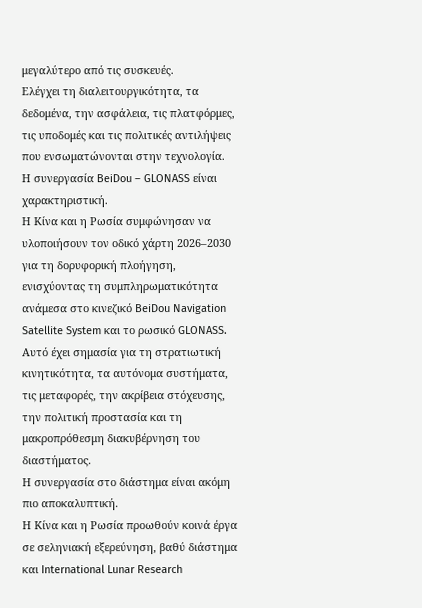μεγαλύτερο από τις συσκευές.
Ελέγχει τη διαλειτουργικότητα, τα δεδομένα, την ασφάλεια, τις πλατφόρμες, τις υποδομές και τις πολιτικές αντιλήψεις που ενσωματώνονται στην τεχνολογία.
Η συνεργασία BeiDou – GLONASS είναι χαρακτηριστική.
Η Κίνα και η Ρωσία συμφώνησαν να υλοποιήσουν τον οδικό χάρτη 2026–2030 για τη δορυφορική πλοήγηση, ενισχύοντας τη συμπληρωματικότητα ανάμεσα στο κινεζικό BeiDou Navigation Satellite System και το ρωσικό GLONASS. Αυτό έχει σημασία για τη στρατιωτική κινητικότητα, τα αυτόνομα συστήματα, τις μεταφορές, την ακρίβεια στόχευσης, την πολιτική προστασία και τη μακροπρόθεσμη διακυβέρνηση του διαστήματος.
Η συνεργασία στο διάστημα είναι ακόμη πιο αποκαλυπτική.
Η Κίνα και η Ρωσία προωθούν κοινά έργα σε σεληνιακή εξερεύνηση, βαθύ διάστημα και International Lunar Research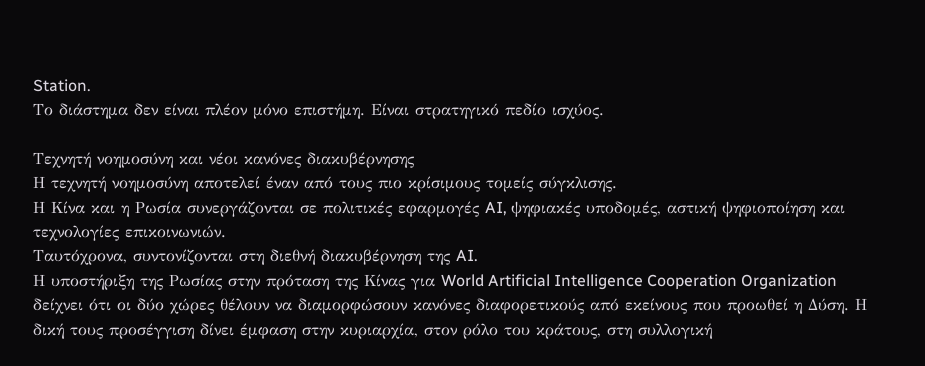Station.
Το διάστημα δεν είναι πλέον μόνο επιστήμη. Είναι στρατηγικό πεδίο ισχύος.

Τεχνητή νοημοσύνη και νέοι κανόνες διακυβέρνησης
Η τεχνητή νοημοσύνη αποτελεί έναν από τους πιο κρίσιμους τομείς σύγκλισης.
Η Κίνα και η Ρωσία συνεργάζονται σε πολιτικές εφαρμογές AI, ψηφιακές υποδομές, αστική ψηφιοποίηση και τεχνολογίες επικοινωνιών.
Ταυτόχρονα, συντονίζονται στη διεθνή διακυβέρνηση της AI.
Η υποστήριξη της Ρωσίας στην πρόταση της Κίνας για World Artificial Intelligence Cooperation Organization δείχνει ότι οι δύο χώρες θέλουν να διαμορφώσουν κανόνες διαφορετικούς από εκείνους που προωθεί η Δύση. Η δική τους προσέγγιση δίνει έμφαση στην κυριαρχία, στον ρόλο του κράτους, στη συλλογική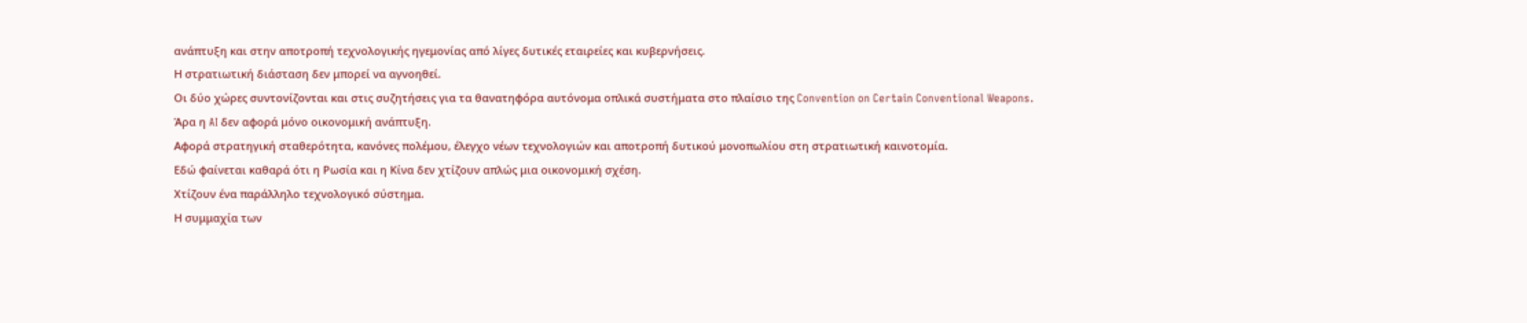ανάπτυξη και στην αποτροπή τεχνολογικής ηγεμονίας από λίγες δυτικές εταιρείες και κυβερνήσεις.
Η στρατιωτική διάσταση δεν μπορεί να αγνοηθεί.
Οι δύο χώρες συντονίζονται και στις συζητήσεις για τα θανατηφόρα αυτόνομα οπλικά συστήματα στο πλαίσιο της Convention on Certain Conventional Weapons.
Άρα η AI δεν αφορά μόνο οικονομική ανάπτυξη.
Αφορά στρατηγική σταθερότητα, κανόνες πολέμου, έλεγχο νέων τεχνολογιών και αποτροπή δυτικού μονοπωλίου στη στρατιωτική καινοτομία.
Εδώ φαίνεται καθαρά ότι η Ρωσία και η Κίνα δεν χτίζουν απλώς μια οικονομική σχέση.
Χτίζουν ένα παράλληλο τεχνολογικό σύστημα.
Η συμμαχία των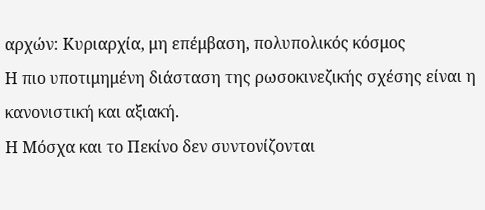αρχών: Κυριαρχία, μη επέμβαση, πολυπολικός κόσμος
Η πιο υποτιμημένη διάσταση της ρωσοκινεζικής σχέσης είναι η κανονιστική και αξιακή.
Η Μόσχα και το Πεκίνο δεν συντονίζονται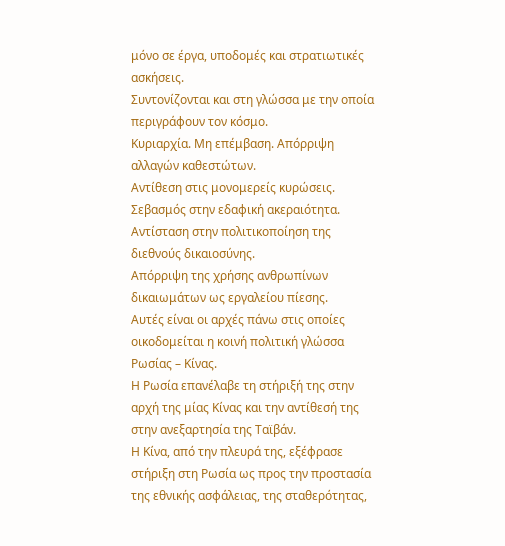μόνο σε έργα, υποδομές και στρατιωτικές ασκήσεις.
Συντονίζονται και στη γλώσσα με την οποία περιγράφουν τον κόσμο.
Κυριαρχία. Μη επέμβαση. Απόρριψη αλλαγών καθεστώτων.
Αντίθεση στις μονομερείς κυρώσεις.
Σεβασμός στην εδαφική ακεραιότητα. Αντίσταση στην πολιτικοποίηση της διεθνούς δικαιοσύνης.
Απόρριψη της χρήσης ανθρωπίνων δικαιωμάτων ως εργαλείου πίεσης.
Αυτές είναι οι αρχές πάνω στις οποίες οικοδομείται η κοινή πολιτική γλώσσα Ρωσίας – Κίνας.
Η Ρωσία επανέλαβε τη στήριξή της στην αρχή της μίας Κίνας και την αντίθεσή της στην ανεξαρτησία της Ταϊβάν.
Η Κίνα, από την πλευρά της, εξέφρασε στήριξη στη Ρωσία ως προς την προστασία της εθνικής ασφάλειας, της σταθερότητας,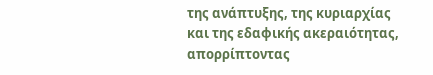της ανάπτυξης, της κυριαρχίας και της εδαφικής ακεραιότητας, απορρίπτοντας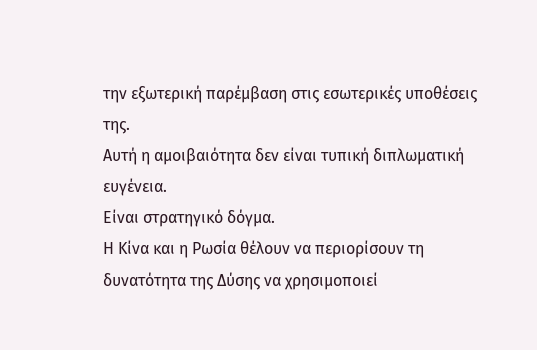την εξωτερική παρέμβαση στις εσωτερικές υποθέσεις της.
Αυτή η αμοιβαιότητα δεν είναι τυπική διπλωματική ευγένεια.
Είναι στρατηγικό δόγμα.
Η Κίνα και η Ρωσία θέλουν να περιορίσουν τη δυνατότητα της Δύσης να χρησιμοποιεί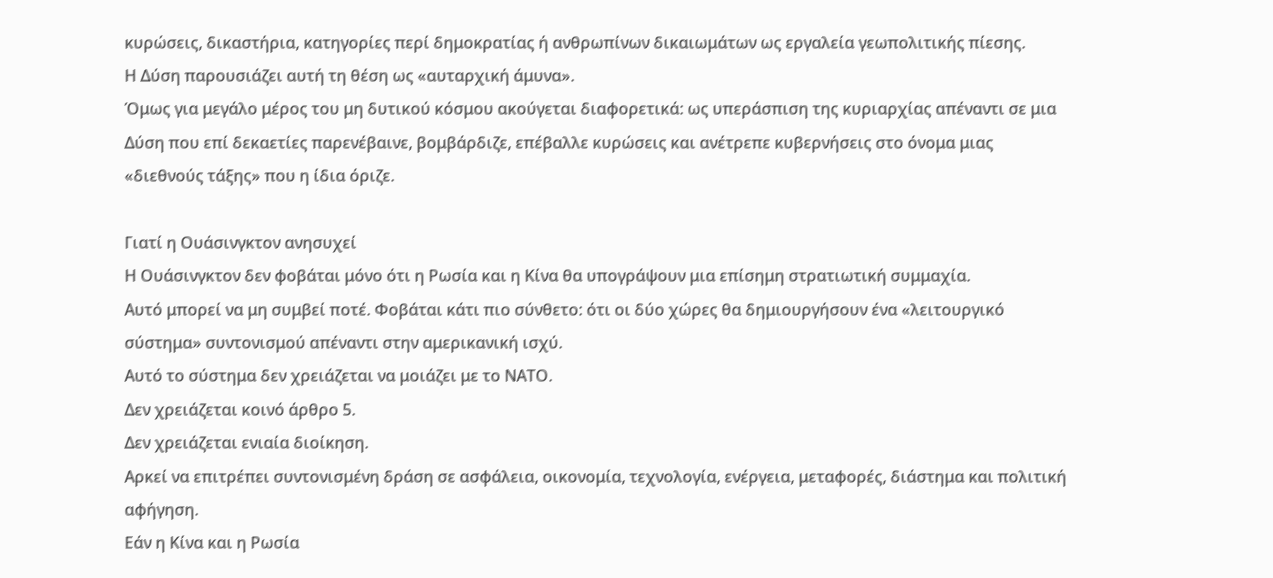κυρώσεις, δικαστήρια, κατηγορίες περί δημοκρατίας ή ανθρωπίνων δικαιωμάτων ως εργαλεία γεωπολιτικής πίεσης.
Η Δύση παρουσιάζει αυτή τη θέση ως «αυταρχική άμυνα».
Όμως για μεγάλο μέρος του μη δυτικού κόσμου ακούγεται διαφορετικά: ως υπεράσπιση της κυριαρχίας απέναντι σε μια Δύση που επί δεκαετίες παρενέβαινε, βομβάρδιζε, επέβαλλε κυρώσεις και ανέτρεπε κυβερνήσεις στο όνομα μιας «διεθνούς τάξης» που η ίδια όριζε.

Γιατί η Ουάσινγκτον ανησυχεί
Η Ουάσινγκτον δεν φοβάται μόνο ότι η Ρωσία και η Κίνα θα υπογράψουν μια επίσημη στρατιωτική συμμαχία.
Αυτό μπορεί να μη συμβεί ποτέ. Φοβάται κάτι πιο σύνθετο: ότι οι δύο χώρες θα δημιουργήσουν ένα «λειτουργικό σύστημα» συντονισμού απέναντι στην αμερικανική ισχύ.
Αυτό το σύστημα δεν χρειάζεται να μοιάζει με το ΝΑΤΟ.
Δεν χρειάζεται κοινό άρθρο 5.
Δεν χρειάζεται ενιαία διοίκηση.
Αρκεί να επιτρέπει συντονισμένη δράση σε ασφάλεια, οικονομία, τεχνολογία, ενέργεια, μεταφορές, διάστημα και πολιτική αφήγηση.
Εάν η Κίνα και η Ρωσία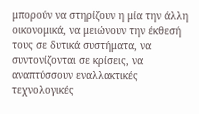μπορούν να στηρίζουν η μία την άλλη οικονομικά, να μειώνουν την έκθεσή τους σε δυτικά συστήματα, να συντονίζονται σε κρίσεις, να αναπτύσσουν εναλλακτικές τεχνολογικές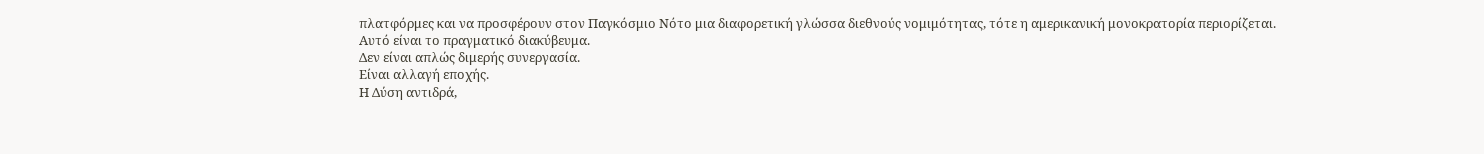πλατφόρμες και να προσφέρουν στον Παγκόσμιο Νότο μια διαφορετική γλώσσα διεθνούς νομιμότητας, τότε η αμερικανική μονοκρατορία περιορίζεται.
Αυτό είναι το πραγματικό διακύβευμα.
Δεν είναι απλώς διμερής συνεργασία.
Είναι αλλαγή εποχής.
Η Δύση αντιδρά,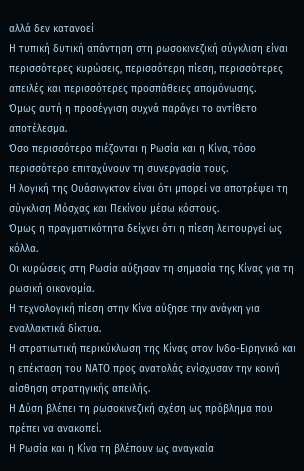αλλά δεν κατανοεί
Η τυπική δυτική απάντηση στη ρωσοκινεζική σύγκλιση είναι περισσότερες κυρώσεις, περισσότερη πίεση, περισσότερες απειλές και περισσότερες προσπάθειες απομόνωσης.
Όμως αυτή η προσέγγιση συχνά παράγει το αντίθετο αποτέλεσμα.
Όσο περισσότερο πιέζονται η Ρωσία και η Κίνα, τόσο περισσότερο επιταχύνουν τη συνεργασία τους.
Η λογική της Ουάσινγκτον είναι ότι μπορεί να αποτρέψει τη σύγκλιση Μόσχας και Πεκίνου μέσω κόστους.
Όμως η πραγματικότητα δείχνει ότι η πίεση λειτουργεί ως κόλλα.
Οι κυρώσεις στη Ρωσία αύξησαν τη σημασία της Κίνας για τη ρωσική οικονομία.
Η τεχνολογική πίεση στην Κίνα αύξησε την ανάγκη για εναλλακτικά δίκτυα.
Η στρατιωτική περικύκλωση της Κίνας στον Ινδο-Ειρηνικό και η επέκταση του ΝΑΤΟ προς ανατολάς ενίσχυσαν την κοινή αίσθηση στρατηγικής απειλής.
Η Δύση βλέπει τη ρωσοκινεζική σχέση ως πρόβλημα που πρέπει να ανακοπεί.
Η Ρωσία και η Κίνα τη βλέπουν ως αναγκαία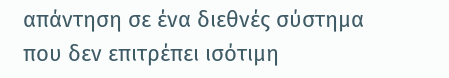απάντηση σε ένα διεθνές σύστημα που δεν επιτρέπει ισότιμη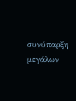συνύπαρξη μεγάλων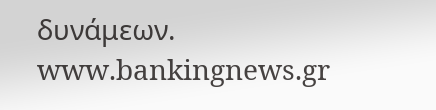δυνάμεων.
www.bankingnews.gr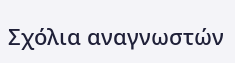Σχόλια αναγνωστών